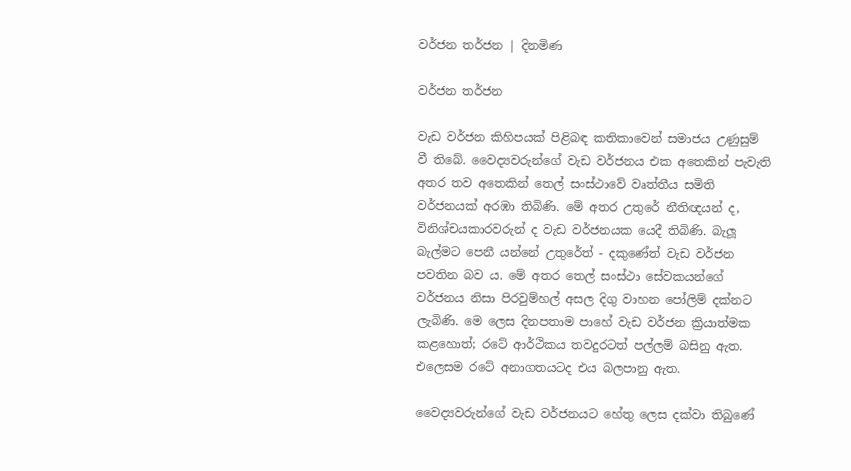වර්ජන තර්ජන | දිනමිණ

වර්ජන තර්ජන

වැඩ වර්ජන කිහිපයක් පිළිබඳ කතිකාවෙන් සමාජය උණුසුම් වී තිබේ. වෛද්‍යවරුන්ගේ වැඩ වර්ජනය එක අතෙකින් පැවැති අතර තව අතෙකින් තෙල් සංස්ථාවේ වෘත්තීය සමිති වර්ජනයක් අරඹා තිබිණි. මේ අතර උතුරේ නීතිඥයන් ද, විනිශ්චයකාරවරුන් ද වැඩ වර්ජනයක යෙදී තිබිණි. බැලූ බැල්මට පෙනී යන්නේ උතුරේත් - දකුණේත් වැඩ වර්ජන පවතින බව ය. මේ අතර තෙල් සංස්ථා සේවකයන්ගේ වර්ජනය නිසා පිරවුම්හල් අසල දිගු වාහන පෝලිම් දක්නට ලැබිණි. මෙ ලෙස දිනපතාම පාහේ වැඩ වර්ජන ක්‍රියාත්මක කළහොත්; රටේ ආර්ථිකය තවදුරටත් පල්ලම් බසිනු ඇත. එලෙසම රටේ අනාගතයටද එය බලපානු ඇත.

වෛද්‍යවරුන්ගේ වැඩ වර්ජනයට හේතු ලෙස දක්වා තිබුණේ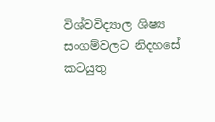විශ්වවිද්‍යාල ශිෂ්‍ය සංගම්වලට නිදහසේ කටයුතු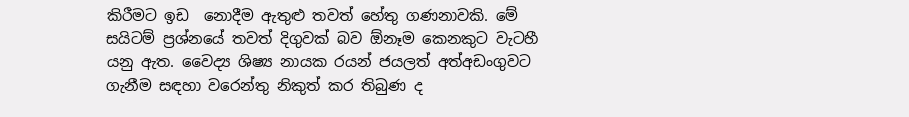කිරීමට ඉඩ  නොදීම ඇතුළු තවත් හේතු ගණනාවකි. මේ සයිටම් ප්‍රශ්නයේ තවත් දිගුවක් බව ඕනෑම කෙනකුට වැටහී යනු ඇත. වෛද්‍ය ශිෂ්‍ය නායක රයන් ජයලත් අත්අඩංගුවට ගැනීම සඳහා වරෙන්තු නිකුත් කර තිබුණ ද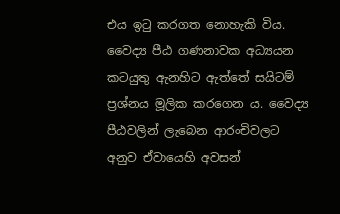එය ඉටු කරගත නොහැකි විය. වෛද්‍ය පීඨ ගණනාවක අධ්‍යයන කටයුතු ඇනහිට ඇත්තේ සයිටම් ප්‍රශ්නය මූලික කරගෙන ය. වෛද්‍ය පීඨවලින් ලැබෙන ආරංචිවලට අනුව ඒවායෙහි අවසන්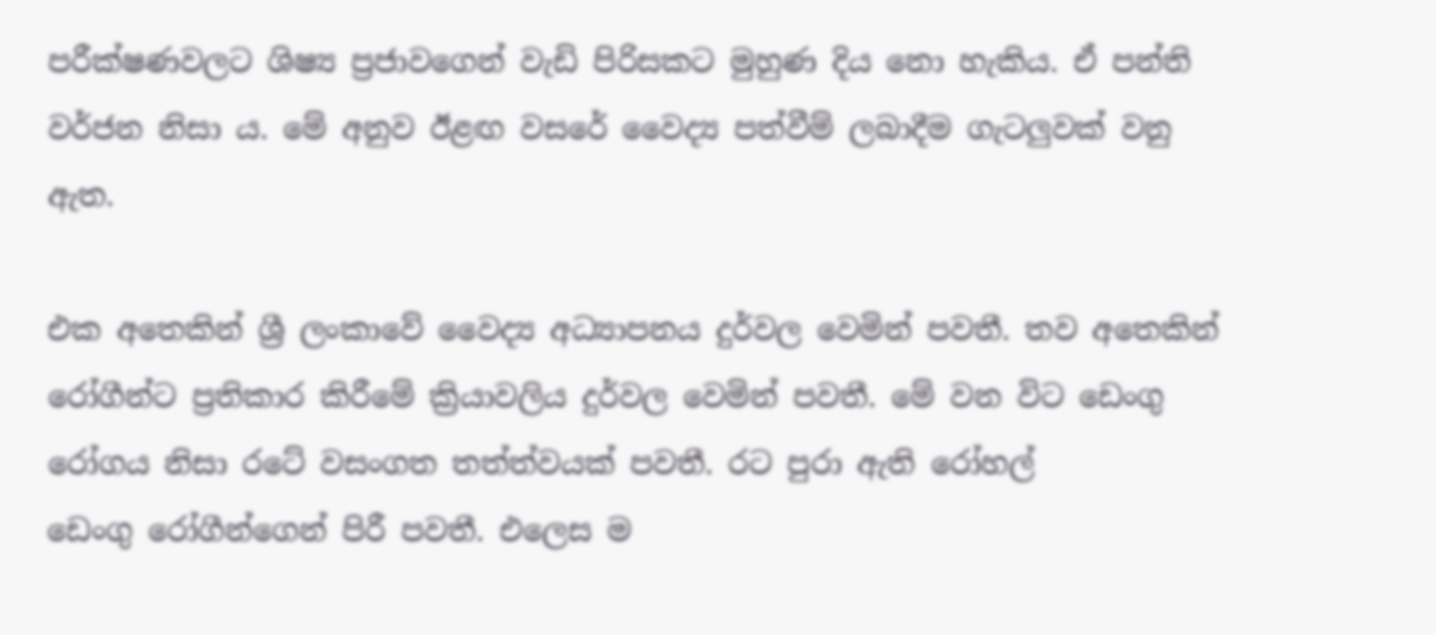පරීක්ෂණවලට ශිෂ්‍ය ප්‍රජාවගෙන් වැඩි පිරිසකට මුහුණ දිය නො හැකිය. ඒ පන්ති වර්ජන නිසා ය. මේ අනුව ඊළඟ වසරේ වෛද්‍ය පත්වීම් ලබාදීම ගැටලුවක් වනු ඇත.

එක අතෙකින් ශ්‍රී ලංකාවේ වෛද්‍ය අධ්‍යාපනය දුර්වල වෙමින් පවතී. තව අතෙකින් රෝගීන්ට ප්‍රතිකාර කිරීමේ ක්‍රියාවලිය දුර්වල වෙමින් පවතී. මේ වන විට ඩෙංගු රෝගය නිසා රටේ වසංගත තත්ත්වයක් පවතී. රට පුරා ඇති ‍රෝහල් ඩෙංගු ‍රෝගීන්ගෙන් පිරී පවතී. එලෙස ම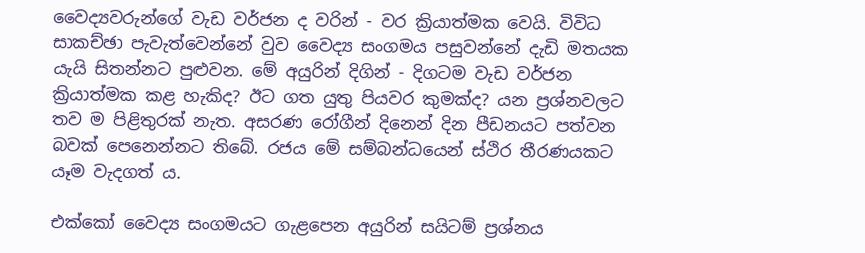වෛද්‍යවරුන්ගේ වැඩ වර්ජන ද වරින් - වර ක්‍රියාත්මක වෙයි. විවිධ සාකච්ඡා පැවැත්වෙන්නේ වුව වෛද්‍ය සංගමය පසුවන්නේ දැඩි මතයක යැයි සිතන්නට පුළුවන. මේ අයුරින් දිගින් - දිගටම වැඩ වර්ජන ක්‍රියාත්මක කළ හැකිද? ඊට ගත යුතු පියවර කුමක්ද? යන ප්‍රශ්නවලට තව ම පිළිතුරක් නැත. අසරණ රෝගීන් දිනෙන් දින පීඩනයට පත්වන බවක් පෙනෙන්නට තිබේ. රජය මේ සම්බන්ධයෙන් ස්ථිර තීරණයකට යෑම වැදගත් ය.

එක්කෝ වෛද්‍ය සංගමයට ගැළපෙන අයුරින් සයිටම් ප්‍රශ්නය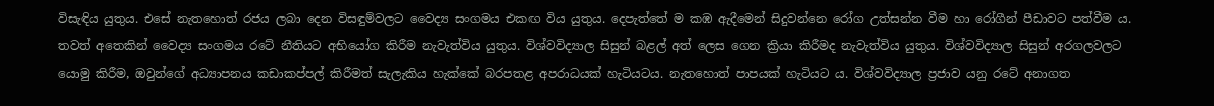විසැඳිය යුතුය. එසේ නැතහොත් රජය ලබා දෙන විසඳුම්වලට වෛද්‍ය සංගමය එකඟ විය යුතුය. දෙපැත්තේ ම කඹ ඇදීමෙන් සිදුවන්නෙ රෝග උත්සන්න වීම හා රෝගීන් පීඩාවට පත්වීම ය. තවත් අතෙකින් වෛද්‍ය සංගමය රටේ නීතියට අභියෝග කිරීම නැවැත්විය යුතුය. විශ්වවිද්‍යාල සිසුන් බළල් අත් ලෙස ‍ගෙන ක්‍රියා කිරීමද නැවැත්විය යුතුය. විශ්වවිද්‍යාල සිසුන් අරගලවලට යොමු කිරීම, ඔවුන්ගේ අධ්‍යාපනය කඩාකප්පල් කිරීමත් සැලැකිය හැක්කේ බරපතළ අපරාධයක් හැටියටය. නැතහොත් පාපයක් හැටියට ය. විශ්වවිද්‍යාල ප්‍රජාව යනු රටේ අනාගත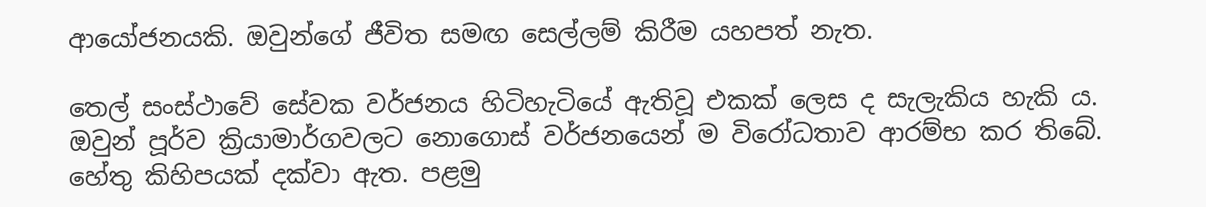ආයෝජනයකි. ඔවුන්ගේ ජීවිත සමඟ සෙල්ලම් කිරීම යහපත් නැත.

තෙල් සංස්ථාවේ සේවක වර්ජනය හිටිහැටියේ ඇතිවූ එකක් ලෙස ද සැලැකිය හැකි ය. ඔවුන් පූර්ව ක්‍රියාමාර්ගවලට නොගොස් වර්ජනයෙන් ම විරෝධතාව ආරම්භ කර තිබේ. හේතු කිහිපයක් දක්වා ඇත. පළමු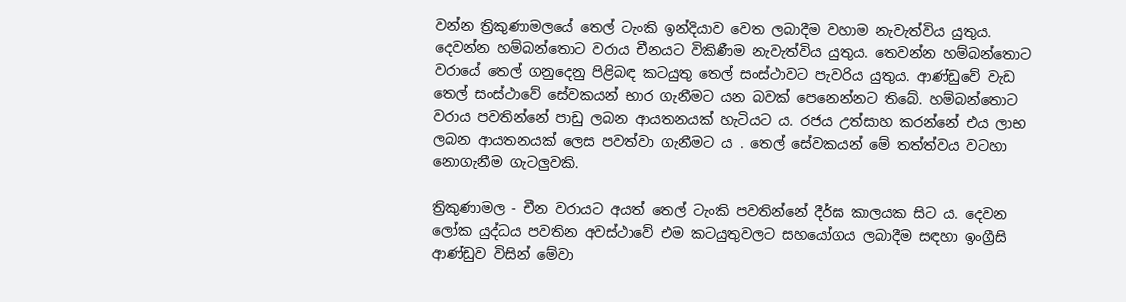වන්න ත්‍රිකුණාමලයේ තෙල් ටැංකි ඉන්දියාව වෙත ලබාදීම වහාම නැවැත්විය යුතුය. දෙවන්න හම්බන්තොට වරාය චීනයට විකිණීම නැවැත්විය යුතුය. තෙවන්න හම්බන්තොට වරායේ තෙල් ගනුදෙනු පිළිබඳ කටයුතු තෙල් සංස්ථාවට පැවරිය යුතුය. ආණ්ඩුවේ වැඩ තෙල් සංස්ථාවේ සේවකයන් භාර ගැනීමට යන බවක් පෙනෙන්නට තිබේ. හම්බන්තොට වරාය පවතින්නේ පාඩු ලබන ආයතනයක් හැටියට ය. රජය උත්සාහ කරන්නේ එය ලාභ ලබන ආයතනයක් ලෙස පවත්වා ගැනීමට ය . තෙල් සේවකයන් මේ තත්ත්වය වටහා නොගැනීම ගැටලුවකි.

ත්‍රිකුණාමල - චීන වරායට අයත් තෙල් ටැංකි පවතින්නේ දීර්ඝ කාලයක සිට ය. දෙවන ලෝක යුද්ධය පවතින අවස්ථාවේ එම කටයුතුවලට සහයෝගය ලබාදීම සඳහා ඉංග්‍රීසි ආණ්ඩුව විසින් මේවා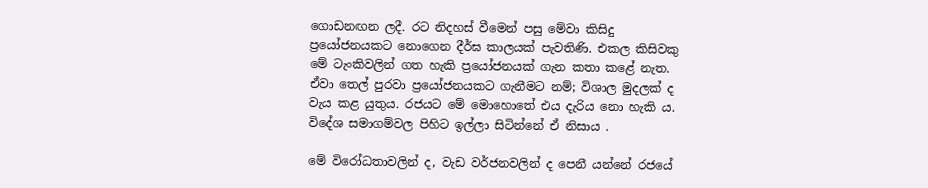ගොඩනඟන ලදී. රට නිදහස් වීමෙන් පසු මේවා කිසිදු ප්‍රයෝජනයකට නොගෙන දීර්ඝ කාලයක් පැවතිණි. එකල කිසිවකු මේ ටැංකිවලින් ගත හැකි ප්‍රයෝජනයක් ගැන කතා කළේ නැත. ඒවා තෙල් පුරවා ප්‍රයෝජනයකට ගැනීමට නම්; විශාල මුදලක් ද වැය කළ යුතුය. රජයට මේ මොහොතේ එය දැරිය නො හැකි ය. විදේශ සමාගම්වල පිහිට ඉල්ලා සිටින්නේ ඒ නිසාය .

මේ විරෝධතාවලින් ද, වැඩ වර්ජනවලින් ද පෙනී යන්නේ රජයේ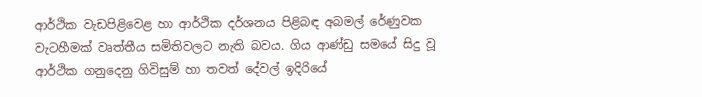ආර්ථික වැඩපිළිවෙළ හා ආර්ථික දර්ශනය පිළිබඳ අබමල් රේණුවක වැටහීමක් වෘත්තීය සමිතිවලට නැති බවය. ගිය ආණ්ඩු සමයේ සිදු වූ ආර්ථික ගනු‍දෙනු ගිවිසුම් හා තවත් දේවල් ඉදිරියේ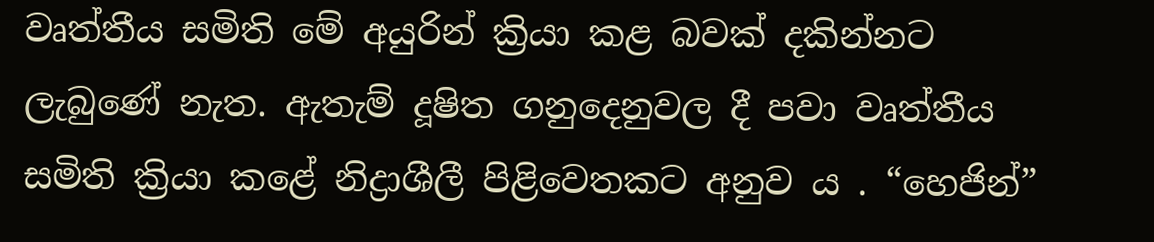වෘත්තීය සමිති මේ අයුරින් ක්‍රියා කළ බවක් දකින්නට ලැබුණේ නැත. ඇතැම් දූෂිත ගනුදෙනුවල දී පවා වෘත්තීය සමිති ක්‍රියා කළේ නිද්‍රාශීලී පිළිවෙතකට අනුව ය . “හෙජින්”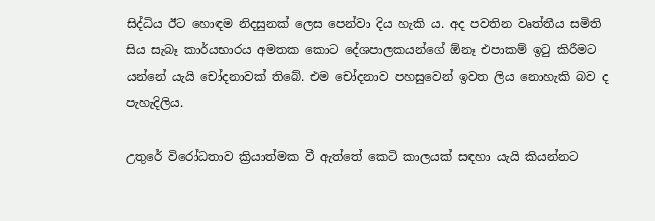සිද්ධිය ඊට හොඳම නිදසුනක් ලෙස පෙන්වා දිය හැකි ය. අද පවතින වෘත්තීය සමිති සිය සැබෑ කාර්යභාරය අමතක කොට දේශපාලකයන්ගේ ඕනෑ එපාකම් ඉටු කිරීමට යන්නේ යැයි චෝදනාවක් තිබේ. එම චෝදනාව පහසුවෙන් ඉවත ලිය නොහැකි බව ද පැහැදිලිය.

උතුරේ විරෝධතාව ක්‍රියාත්මක වී ඇත්තේ ‍කෙටි කාලයක් සඳහා යැයි කියන්නට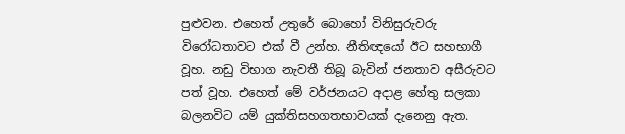පුළුවන. එහෙත් උතුරේ ‍බොහෝ විනිසුරුවරු විරෝධතාවට එක් වී උන්හ. නීතිඥයෝ ඊට සහභාගී වූහ. නඩු විභාග නැවතී තිබූ බැවින් ජනතාව අසීරුවට පත් වූහ. එහෙත් මේ වර්ජනයට අදාළ හේතු සලකා බලනවිට යම් යුක්තිසහගතභාවයක් දැනෙනු ඇත.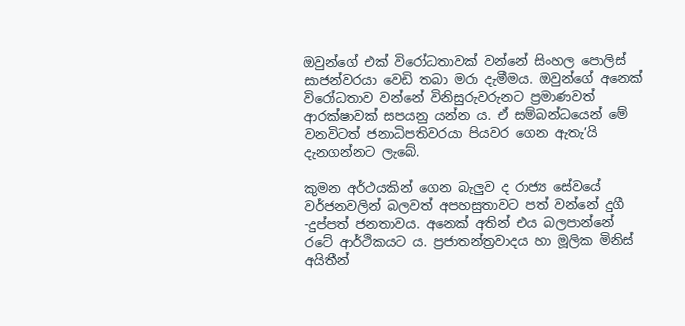ඔවුන්ගේ එක් විරෝධතාවක් වන්නේ සිංහල පොලිස් සාජන්වරයා වෙඩි තබා මරා දැමීමය. ඔවුන්ගේ අ‍නෙක් වි‍රෝධතාව වන්නේ විනිසුරුවරුනට ප්‍රමාණවත් ආරක්ෂාවක් සපයනු යන්න ය. ඒ සම්බන්ධයෙන් මේ වනවිටත් ජනාධිපතිවරයා පියවර ගෙන ඇතැ’යි දැනගන්නට ලැබේ.

කුමන අර්ථයකින් ගෙන බැලුව ද රාජ්‍ය සේව‍යේ වර්ජනවලින් බලවත් අපහසුතාවට පත් වන්නේ දුගී -දුප්පත් ජනතාවය. අනෙක් අතින් එය බලපාන්නේ රටේ ආර්ථිකයට ය. ප්‍රජාතන්ත්‍රවාදය හා මූලික මිනිස් අයිතීන්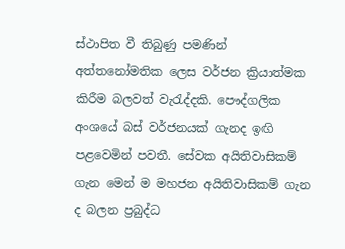ස්ථාපිත වී තිබුණු පමණින් අත්තනෝමතික ලෙස වර්ජන ක්‍රියාත්මක කිරීම බලවත් වැරැද්දකි. පෞද්ගලික අංශයේ බස් වර්ජනයක් ගැනද ඉඟි පළවෙමින් පවතී. සේවක අයිතිවාසිකම් ගැන මෙන් ම මහජන අයිතිවාසිකම් ගැන ද බලන ප්‍රබුද්ධ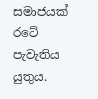සමාජයක් රටේ පැවැතිය යුතුය.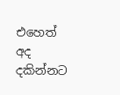එහෙත් අද දකින්නට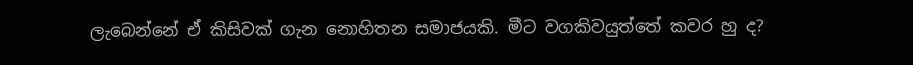ලැබෙන්නේ ඒ කිසිවක් ගැන නොහිතන සමාජයකි. මීට වගකිවයුත්තේ කවර හු ද?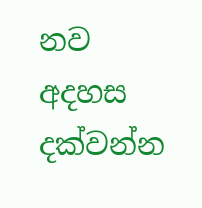නව අදහස දක්වන්න